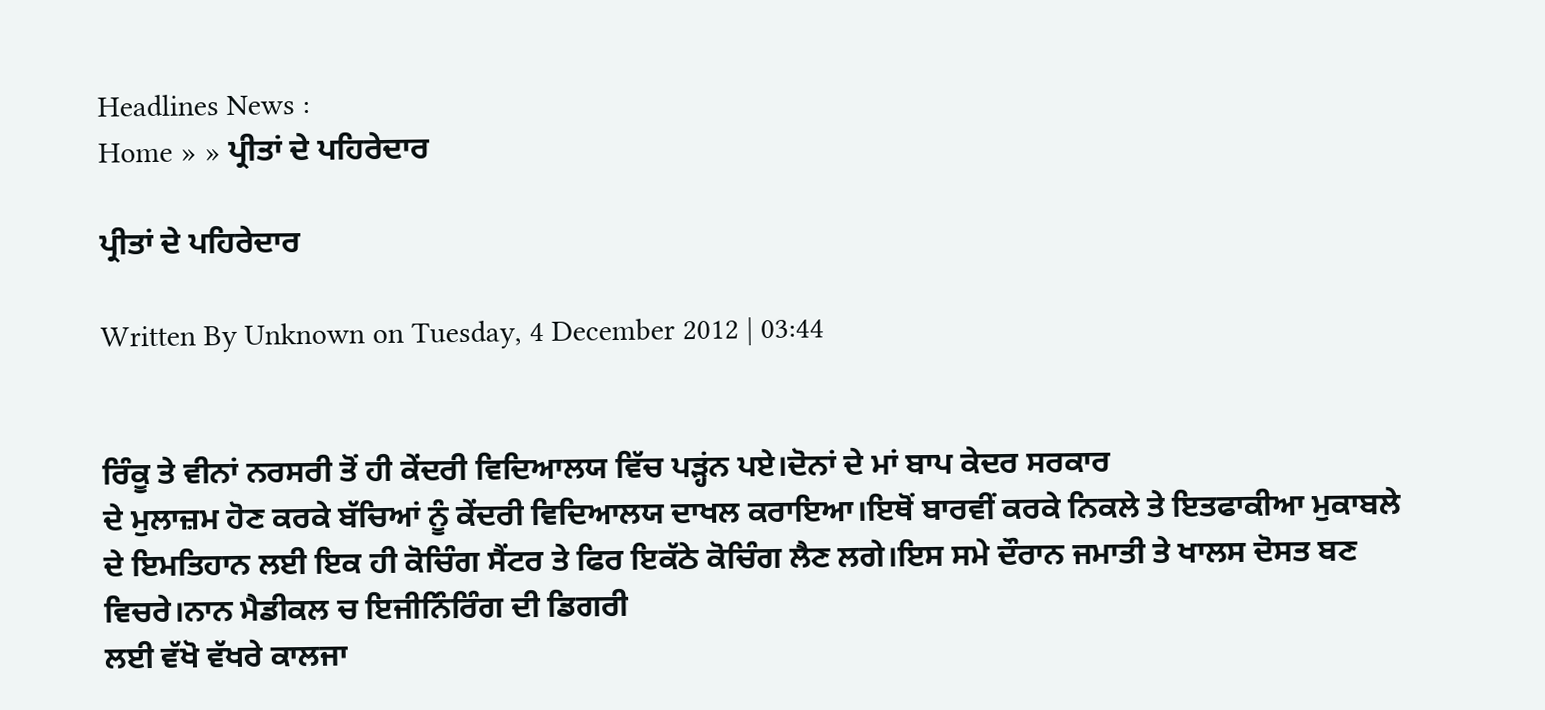Headlines News :
Home » » ਪ੍ਰੀਤਾਂ ਦੇ ਪਹਿਰੇਦਾਰ

ਪ੍ਰੀਤਾਂ ਦੇ ਪਹਿਰੇਦਾਰ

Written By Unknown on Tuesday, 4 December 2012 | 03:44


ਰਿੰਕੂ ਤੇ ਵੀਨਾਂ ਨਰਸਰੀ ਤੋਂ ਹੀ ਕੇਂਦਰੀ ਵਿਦਿਆਲਯ ਵਿੱਚ ਪੜ੍ਹਂਨ ਪਏ।ਦੋਨਾਂ ਦੇ ਮਾਂ ਬਾਪ ਕੇਦਰ ਸਰਕਾਰ
ਦੇ ਮੁਲਾਜ਼ਮ ਹੋਣ ਕਰਕੇ ਬੱਚਿਆਂ ਨੂੰ ਕੇਂਦਰੀ ਵਿਦਿਆਲਯ ਦਾਖਲ ਕਰਾਇਆ।ਇਥੋਂ ਬਾਰਵੀਂ ਕਰਕੇ ਨਿਕਲੇ ਤੇ ਇਤਫਾਕੀਆ ਮੁਕਾਬਲੇ ਦੇ ਇਮਤਿਹਾਨ ਲਈ ਇਕ ਹੀ ਕੋਚਿੰਗ ਸੈਂਟਰ ਤੇ ਫਿਰ ਇਕੱਠੇ ਕੋਚਿੰਗ ਲੈਣ ਲਗੇ।ਇਸ ਸਮੇ ਦੌਰਾਨ ਜਮਾਤੀ ਤੇ ਖਾਲਸ ਦੋਸਤ ਬਣ ਵਿਚਰੇ।ਨਾਨ ਮੈਡੀਕਲ ਚ ਇਜੀਨਿੰਰਿੰਗ ਦੀ ਡਿਗਰੀ
ਲਈ ਵੱਖੋ ਵੱਖਰੇ ਕਾਲਜਾ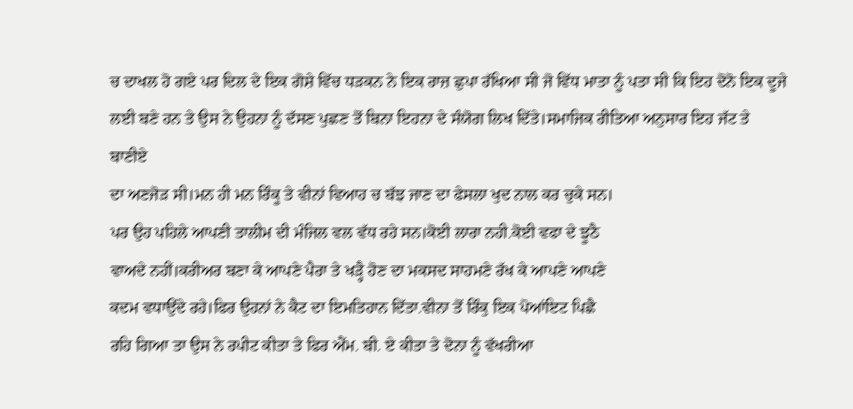ਚ ਦਾਖਲ ਹੋ ਗਏ ਪਰ ਦਿਲ ਦੇ ਇਕ ਗੋਸ਼ੇ ਵਿੱਚ ਧੜਕਨ ਨੇ ਇਕ ਰਾਜ਼ ਛੁਪਾ ਰੱਖਿਆ ਸੀ ਜੋ ਵਿੱਧ ਮਾਤਾ ਨੂੰ ਪਤਾ ਸੀ ਕਿ ਇਹ ਦੋਨੋ ਇਕ ਦੂਜੇ ਲਈ ਬਣੇ ਹਨ ਤੇ ਉਸ ਨੇ ਉਹਨਾ ਨੂੰ ਦੱਸਣ ਪੁਛਣ ਤੋਂ ਬਿਨਾ ਇਹਨਾ ਦੇ ਸੰਯੋਗ ਲਿਖ ਦਿੱਤੇ।ਸਮਾਜਿਕ ਰੀਤਿਆ ਅਨੁਸਾਰ ਇਹ ਜੱਟ ਤੇ ਬਾਣੀਏ
ਦਾ ਅਣਜੋੜ ਸੀ।ਮਨ ਹੀ ਮਨ ਰਿੰਕੂ ਤੇ ਵੀਨਾਂ ਵਿਆਹ ਚ ਬੱਝ ਜਾਣ ਦਾ ਫੇਸਲਾ ਖੁਦ ਨਾਲ ਕਰ ਚੁਕੇ ਸਨ।
ਪਰ ਉਹ ਪਹਿਲੇ ਆਪਣੀ ਤਾਲੀਮ ਦੀ ਮੰਜਿਲ ਵਲ ਵੱਧ ਰਹੇ ਸਨ।ਕੋਈ ਲਾਰਾ ਨਹੀ.ਕੋਈ ਵਫਾ ਦੇ ਝੂਠੈ
ਵਾਅਦੇ ਨਹੀਂ।ਕਰੀਅਰ ਬਣਾ ਕੇ ਆਪਣੇ ਪੈਰਾ ਤੇ ਖੜ੍ਹੈ ਹੋਣ ਦਾ ਮਕਸਦ ਸਾਹਮਣੇ ਰੱਖ ਕੇ ਆਪਣੇ ਆਪਣੇ
ਕਦਮ ਵਧਾਉਂਦੇ ਰਹੇ।ਫਿਰ ਉਹਨਾਂ ਨੇ ਕੈਟ ਦਾ ਇਮਤਿਹਾਨ ਦਿੱਤਾ.ਵੀਨਾ ਤੋਂ ਰਿੰਕੁ ਇਕ ਪੋਆਂਇਟ ਪਿਛੈ
ਰਹਿ ਗਿਆ ਤਾ ਉਸ ਨੇ ਰਪੀਟ ਕੀਤਾ ਤੇ ਫਿਰ ਐਂਮ. ਬੀ. ਏ ਕੀਤਾ ਤੇ ਦੋਨਾ ਨੂੰ ਵੱਖਰੀਆ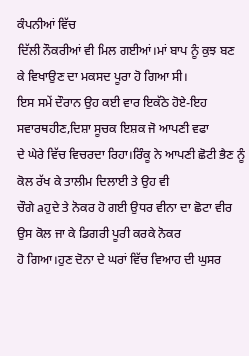ਕੰਪਨੀਆਂ ਵਿੱਚ
ਦਿੱਲੀ ਨੌਕਰੀਆਂ ਵੀ ਮਿਲ ਗਈਆਂ।ਮਾਂ ਬਾਪ ਨੂੰ ਕੁਝ ਬਣ ਕੇ ਵਿਖਾਉਣ ਦਾ ਮਕਸਦ ਪੂਰਾ ਹੋ ਗਿਆ ਸੀ।
ਇਸ ਸਮੇਂ ਦੌਰਾਨ ਉਹ ਕਈ ਵਾਰ ਇਕੱਠੇ ਹੋਏ-ਇਹ ਸਵਾਰਥਹੀਣ,ਦਿਸ਼ਾ ਸੂਚਕ ਇਸ਼ਕ ਜੋ ਆਪਣੀ ਵਫਾ
ਦੇ ਘੇਰੇ ਵਿੱਚ ਵਿਚਰਦਾ ਰਿਹਾ।ਰਿੰਕੂ ਨੇ ਆਪਣੀ ਛੋਟੀ ਭੈਣ ਨੂੰ ਕੋਲ ਰੱਖ ਕੇ ਤਾਲੀਮ ਦਿਲਾਈ ਤੇ ਉਹ ਵੀ
ਚੌਗੇ aਹੁਦੇ ਤੇ ਨੋਕਰ ਹੋ ਗਈ ਉਧਰ ਵੀਨਾ ਦਾ ਛੋਟਾ ਵੀਰ ਉਸ ਕੋਲ ਜਾ ਕੇ ਡਿਗਰੀ ਪੂਰੀ ਕਰਕੇ ਨੋਕਰ
ਹੋ ਗਿਆ।ਹੁਣ ਦੋਨਾ ਦੇ ਘਰਾਂ ਵਿੱਚ ਵਿਆਹ ਦੀ ਘੁਸਰ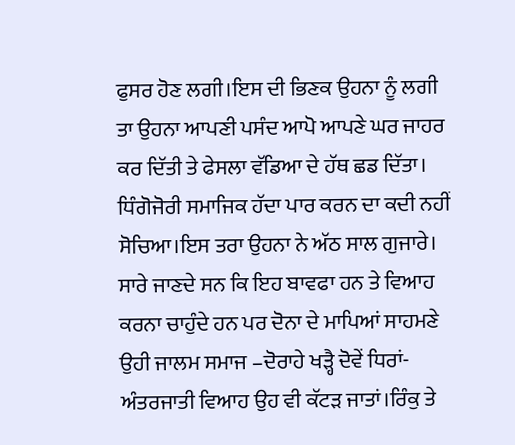ਫੁਸਰ ਹੋਣ ਲਗੀ।ਇਸ ਦੀ ਭਿਣਕ ਉਹਨਾ ਨੂੰ ਲਗੀ
ਤਾ ਉਹਨਾ ਆਪਣੀ ਪਸੰਦ ਆਪੋ ਆਪਣੇ ਘਰ ਜਾਹਰ ਕਰ ਦਿੱਤੀ ਤੇ ਫੇਸਲਾ ਵੱਡਿਆ ਦੇ ਹੱਥ ਛਡ ਦਿੱਤਾ।
ਧਿੰਗੋਜੋਰੀ ਸਮਾਜਿਕ ਹੱਦਾ ਪਾਰ ਕਰਨ ਦਾ ਕਦੀ ਨਹੀਂ ਸੋਚਿਆ।ਇਸ ਤਰਾ ਉਹਨਾ ਨੇ ਅੱਠ ਸਾਲ ਗੁਜਾਰੇ।
ਸਾਰੇ ਜਾਣਦੇ ਸਨ ਕਿ ਇਹ ਬਾਵਫਾ ਹਨ ਤੇ ਵਿਆਹ ਕਰਨਾ ਚਾਹੁੰਦੇ ਹਨ ਪਰ ਦੋਨਾ ਦੇ ਮਾਪਿਆਂ ਸਾਹਮਣੇ
ਉਹੀ ਜਾਲਮ ਸਮਾਜ –ਦੋਰਾਹੇ ਖੜ੍ਹੈ ਦੋਵੇਂ ਧਿਰਾਂ-ਅੰਤਰਜਾਤੀ ਵਿਆਹ ਉਹ ਵੀ ਕੱਟੜ ਜਾਤਾਂ।ਰਿੰਕੁ ਤੇ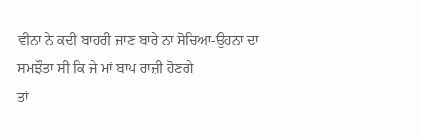ਵੀਨਾ ਨੇ ਕਦੀ ਬਾਹਰੀ ਜਾਣ ਬਾਰੇ ਨਾ ਸੋਚਿਆ-ਉਹਨਾ ਦਾ ਸਮਝੌਤਾ ਸੀ ਕਿ ਜੇ ਮਾਂ ਬਾਪ ਰਾਜ਼ੀ ਹੋਣਗੇ
ਤਾਂ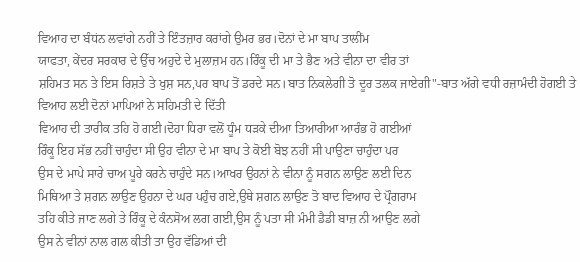ਵਿਆਹ ਦਾ ਬੰਧਂਨ ਲਵਾਂਗੇ ਨਹੀਂ ਤੇ ਇੰਤਜ਼ਾਰ ਕਰਾਂਗੇ ਉਮਰ ਭਰ।ਦੋਨਾਂ ਦੇ ਮਾ ਬਾਪ ਤਾਲੀਂਮ
ਯਾਫਤਾ, ਕੇਂਦਰ ਸਰਕਾਰ ਦੇ ਉੱਚ ਅਹੁਦੇ ਦੇ ਮੁਲਾਜ਼ਮ ਹਨ।ਰਿੰਕੂ ਦੀ ਮਾ ਤੇ ਭੈਣ ਅਤੇ ਵੀਨਾ ਦਾ ਵੀਰ ਤਾਂ
ਸ਼ਹਿਮਤ ਸਨ ਤੇ ਇਸ ਰਿਸ਼ਤੇ ਤੇ ਖੁਸ਼ ਸਨ,ਪਰ ਬਾਪ ਤੋਂ ਡਰਦੇ ਸਨ।ਬਾਤ ਨਿਕਲੇਗੀ ਤੋ ਦੂਰ ਤਲਕ ਜਾਏਗੀ"-ਬਾਤ ਅੱਗੇ ਵਧੀ ਰਜ਼ਾਮੰਦੀ ਹੋਗਈ ਤੇ ਵਿਆਹ ਲਈ ਦੋਨਾਂ ਮਾਪਿਆਂ ਨੇ ਸਹਿਮਤੀ ਦੇ ਦਿੱਤੀ
ਵਿਆਹ ਦੀ ਤਾਰੀਕ ਤਹਿ ਹੋ ਗਈ।ਦੋਹਾ ਧਿਰਾ ਵਲੋਂ ਧੂੰਮ ਧੜਕੇ ਦੀਆ ਤਿਆਰੀਆ ਆਰੰਭ ਹੋ ਗਈਆਂ
ਰਿੰਕੂ ਇਹ ਸੱਭ ਨਹੀਂ ਚਾਹੁੰਦਾ ਸੀ ਉਹ ਵੀਨਾ ਦੇ ਮਾ ਬਾਪ ਤੇ ਕੋਈ ਬੋਝ ਨਹੀਂ ਸੀ ਪਾਉਣਾ ਚਾਹੁੰਦਾ ਪਰ
ਉਸ ਦੇ ਮਾਪੇ ਸਾਰੇ ਚਾਅ ਪੂਰੇ ਕਰਨੇ ਚਾਹੁੰਦੇ ਸਨ।ਆਖਰ ਉਹਨਾਂ ਨੇ ਵੀਨਾ ਨੂੰ ਸਗਨ ਲਾਉਣ ਲਈ ਦਿਨ
ਮਿਥਿਆ ਤੇ ਸ਼ਗਨ ਲਾਉਣ ਉਹਨਾ ਦੇ ਘਰ ਪਹੁੰਚ ਗਏ,ਉਥੇ ਸ਼ਗਨ ਲਾਉਣ ਤੋ ਬਾਦ ਵਿਆਹ ਦੇ ਪ੍ਰੌਗਰਾਮ
ਤਹਿ ਕੀਤੇ ਜਾਣ ਲਗੇ ਤੇ ਰਿੰਕੂ ਦੇ ਕੰਨਸੋਅ ਲਗ ਗਈ,ਉਸ ਨੂੰ ਪਤਾ ਸੀ ਮੰਮੀ ਡੈਡੀ ਬਾਜ਼ ਨੀ ਆਉਣ ਲਗੇ
ਉਸ ਨੇ ਵੀਨਾਂ ਨਾਲ ਗਲ ਕੀਤੀ ਤਾ ਉਹ ਵੱਡਿਆਂ ਦੀ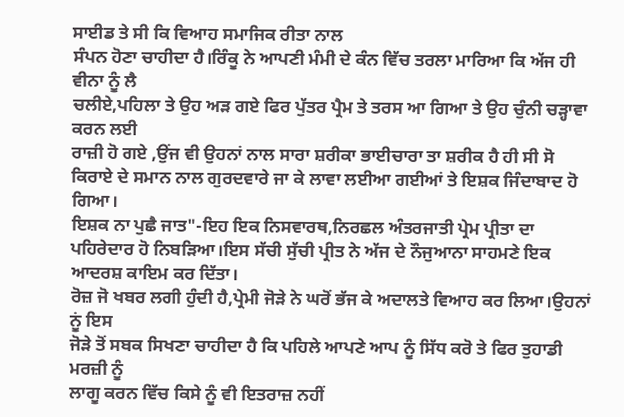ਸਾਈਡ ਤੇ ਸੀ ਕਿ ਵਿਆਹ ਸਮਾਜਿਕ ਰੀਤਾ ਨਾਲ
ਸੰਪਨ ਹੋਣਾ ਚਾਹੀਦਾ ਹੈ।ਰਿੰਕੂ ਨੇ ਆਪਣੀ ਮੰਮੀ ਦੇ ਕੰਨ ਵਿੱਚ ਤਰਲਾ ਮਾਰਿਆ ਕਿ ਅੱਜ ਹੀ ਵੀਨਾ ਨੂੰ ਲੈ
ਚਲੀਏ,ਪਹਿਲਾ ਤੇ ਉਹ ਅੜ ਗਏ ਫਿਰ ਪੁੱਤਰ ਪ੍ਰੈਮ ਤੇ ਤਰਸ ਆ ਗਿਆ ਤੇ ਉਹ ਚੁੰਨੀ ਚੜ੍ਹਾਵਾ ਕਰਨ ਲਈ
ਰਾਜ਼ੀ ਹੋ ਗਏ ,ਉਂਜ ਵੀ ਉਹਨਾਂ ਨਾਲ ਸਾਰਾ ਸ਼ਰੀਕਾ ਭਾਈਚਾਰਾ ਤਾ ਸ਼ਰੀਕ ਹੈ ਹੀ ਸੀ ਸੋ ਕਿਰਾਏ ਦੇ ਸਮਾਨ ਨਾਲ ਗੁਰਦਵਾਰੇ ਜਾ ਕੇ ਲਾਵਾ ਲਈਆ ਗਈਆਂ ਤੇ ਇਸ਼ਕ ਜਿੰਦਾਬਾਦ ਹੋ ਗਿਆ।
ਇਸ਼ਕ ਨਾ ਪੁਛੈ ਜਾਤ"-ਇਹ ਇਕ ਨਿਸਵਾਰਥ,ਨਿਰਛਲ ਅੰਤਰਜਾਤੀ ਪ੍ਰੇਮ ਪ੍ਰੀਤਾ ਦਾ ਪਹਿਰੇਦਾਰ ਹੋ ਨਿਬੜਿਆ।ਇਸ ਸੱਚੀ ਸੁੱਚੀ ਪ੍ਰੀਤ ਨੇ ਅੱਜ ਦੇ ਨੌਜੁਆਨਾ ਸਾਹਮਣੇ ਇਕ ਆਦਰਸ਼ ਕਾਇਮ ਕਰ ਦਿੱਤਾ।
ਰੋਜ਼ ਜੋ ਖਬਰ ਲਗੀ ਹੁੰਦੀ ਹੈ,ਪ੍ਰੇਮੀ ਜੋੜੇ ਨੇ ਘਰੋਂ ਭੱਜ ਕੇ ਅਦਾਲਤੇ ਵਿਆਹ ਕਰ ਲਿਆ।ਉਹਨਾਂ ਨੂਂ ਇਸ
ਜੋੜੇ ਤੋਂ ਸਬਕ ਸਿਖਣਾ ਚਾਹੀਦਾ ਹੈ ਕਿ ਪਹਿਲੇ ਆਪਣੇ ਆਪ ਨੂੰ ਸਿੱਧ ਕਰੋ ਤੇ ਫਿਰ ਤੁਹਾਡੀ ਮਰਜ਼ੀ ਨੂੰ
ਲਾਗੂ ਕਰਨ ਵਿੱਚ ਕਿਸੇ ਨੂੰ ਵੀ ਇਤਰਾਜ਼ ਨਹੀਂ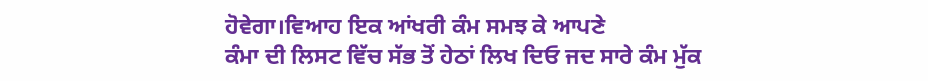ਹੋਵੇਗਾ।ਵਿਆਹ ਇਕ ਆਂਖਰੀ ਕੰਮ ਸਮਝ ਕੇ ਆਪਣੇ
ਕੰਮਾ ਦੀ ਲਿਸਟ ਵਿੱਚ ਸੱਭ ਤੋਂ ਹੇਠਾਂ ਲਿਖ ਦਿਓ ਜਦ ਸਾਰੇ ਕੰਮ ਮੁੱਕ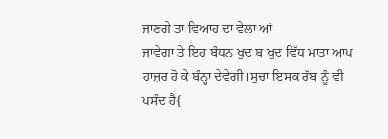ਜਾਣਗੇ ਤਾ ਵਿਆਹ ਦਾ ਵੇਲਾ ਆਂ
ਜਾਵੇਗਾ ਤੇ ਇਹ ਬੰਧਨ ਖੁਦ ਬ ਖੁਦ ਵਿੱਧ ਮਾਤਾ ਆਪ ਹਾਜ਼ਰ ਹੋ ਕੇ ਬੰਨ੍ਹਾ ਦੇਵੇਗੀ।ਸੁਚਾ ਇਸਕ ਰੱਬ ਨੂੰ ਵੀ
ਪਸੰਦ ਹੈ{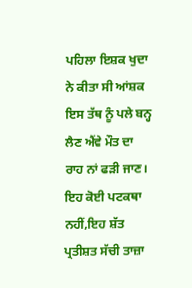ਪਹਿਲਾ ਇਸ਼ਕ ਖੁਦਾ ਨੇ ਕੀਤਾ ਸੀ ਆਂਸ਼ਕ ਇਸ ਤੱਥ ਨੂੰ ਪਲੇ ਬਨ੍ਹ ਲੈਣ ਐਂਵੇ ਮੌਤ ਦਾ ਰਾਹ ਨਾਂ ਫੜੀ ਜਾਣ।
ਇਹ ਕੋਈ ਪਟਕਥਾ ਨਹੀਂ,ਇਹ ਸ਼ੱਤ ਪ੍ਰਤੀਸ਼ਤ ਸੱਚੀ ਤਾਜ਼ਾ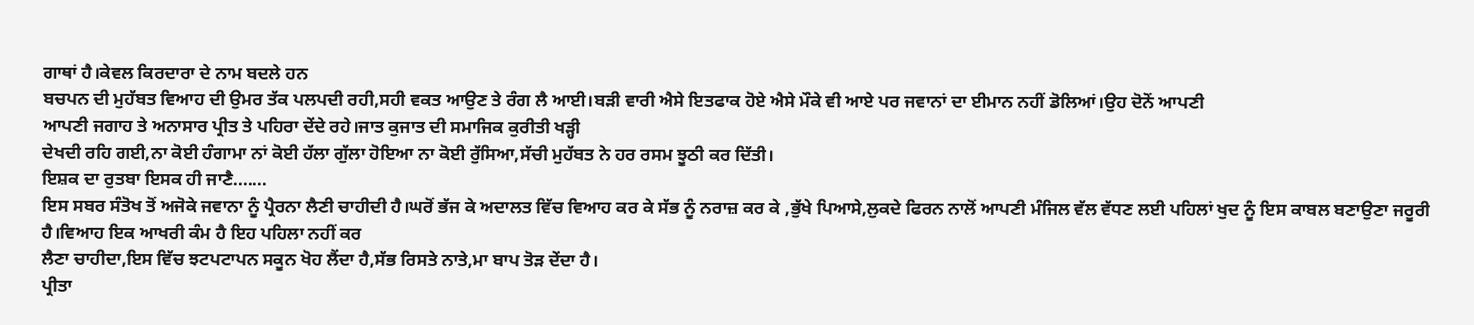ਗਾਥਾਂ ਹੈ।ਕੇਵਲ ਕਿਰਦਾਰਾ ਦੇ ਨਾਮ ਬਦਲੇ ਹਨ
ਬਚਪਨ ਦੀ ਮੁਹੱਬਤ ਵਿਆਹ ਦੀ ਉਮਰ ਤੱਕ ਪਲਪਦੀ ਰਹੀ,ਸਹੀ ਵਕਤ ਆਉਣ ਤੇ ਰੰਗ ਲੈ ਆਈ।ਬੜੀ ਵਾਰੀ ਐਸੇ ਇਤਫਾਕ ਹੋਏ ਐਸੇ ਮੌਕੇ ਵੀ ਆਏ ਪਰ ਜਵਾਨਾਂ ਦਾ ਈਮਾਨ ਨਹੀਂ ਡੋਲਿਆਂ।ਉਹ ਦੋਨੋਂ ਆਪਣੀ
ਆਪਣੀ ਜਗਾਹ ਤੇ ਅਨਾਸਾਰ ਪ੍ਰੀਤ ਤੇ ਪਹਿਰਾ ਦੇਂਦੇ ਰਹੇ।ਜਾਤ ਕੁਜਾਤ ਦੀ ਸਮਾਜਿਕ ਕੁਰੀਤੀ ਖੜ੍ਹੀ
ਦੇਖਦੀ ਰਹਿ ਗਈ,ਨਾ ਕੋਈ ਹੰਗਾਮਾ ਨਾਂ ਕੋਈ ਹੱਲਾ ਗੁੱਲਾ ਹੋਇਆ ਨਾ ਕੋਈ ਰੁੱਸਿਆ,ਸੱਚੀ ਮੁਹੱਬਤ ਨੇ ਹਰ ਰਸਮ ਝੂਠੀ ਕਰ ਦਿੱਤੀ।
ਇਸ਼ਕ ਦਾ ਰੁਤਬਾ ਇਸਕ ਹੀ ਜਾਣੈ.......
ਇਸ ਸਬਰ ਸੰਤੋਖ ਤੋਂ ਅਜੋਕੇ ਜਵਾਨਾ ਨੂੰ ਪ੍ਰੈਰਨਾ ਲੈਣੀ ਚਾਹੀਦੀ ਹੈ।ਘਰੋਂ ਭੱਜ ਕੇ ਅਦਾਲਤ ਵਿੱਚ ਵਿਆਹ ਕਰ ਕੇ ਸੱਭ ਨੂੰ ਨਰਾਜ਼ ਕਰ ਕੇ ,ਭੁੱਖੇ ਪਿਆਸੇ,ਲੁਕਦੇ ਫਿਰਨ ਨਾਲੋਂ ਆਪਣੀ ਮੰਜਿਲ ਵੱਲ ਵੱਧਣ ਲਈ ਪਹਿਲਾਂ ਖੁਦ ਨੂੰ ਇਸ ਕਾਬਲ ਬਣਾਉਣਾ ਜਰੂਰੀ ਹੈ।ਵਿਆਹ ਇਕ ਆਖਰੀ ਕੰਮ ਹੈ ਇਹ ਪਹਿਲਾ ਨਹੀਂ ਕਰ
ਲੈਣਾ ਚਾਹੀਦਾ,ਇਸ ਵਿੱਚ ਝਟਪਟਾਪਨ ਸਕੂਨ ਖੋਹ ਲੈਂਦਾ ਹੈ,ਸੱਭ ਰਿਸਤੇ ਨਾਤੇ,ਮਾ ਬਾਪ ਤੋੜ ਦੇਂਦਾ ਹੈ।
ਪ੍ਰੀਤਾ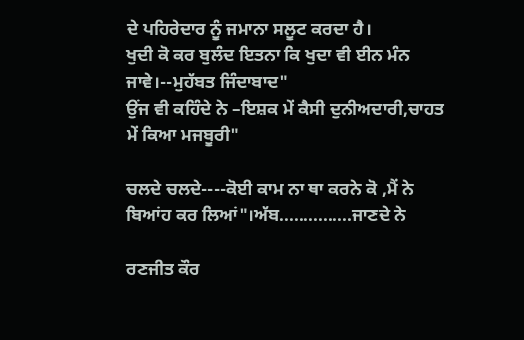ਦੇ ਪਹਿਰੇਦਾਰ ਨੂੰ ਜਮਾਨਾ ਸਲੂਟ ਕਰਦਾ ਹੈ।
ਖੁਦੀ ਕੋ ਕਰ ਬੁਲੰਦ ਇਤਨਾ ਕਿ ਖੁਦਾ ਵੀ ਈਨ ਮੰਨ ਜਾਵੇ।--ਮੁਹੱਬਤ ਜਿੰਦਾਬਾਦ"
ਉਂਜ ਵੀ ਕਹਿੰਦੇ ਨੇ –ਇਸ਼ਕ ਮੇਂ ਕੈਸੀ ਦੁਨੀਅਦਾਰੀ,ਚਾਹਤ ਮੇਂ ਕਿਆ ਮਜਬੂਰੀ"

ਚਲਦੇ ਚਲਦੇ----ਕੋਈ ਕਾਮ ਨਾ ਥਾ ਕਰਨੇ ਕੋ ,ਮੈਂ ਨੇ ਬਿਆਂਹ ਕਰ ਲਿਆਂ"।ਅੱਬ...............ਜਾਣਦੇ ਨੇ

ਰਣਜੀਤ ਕੌਰ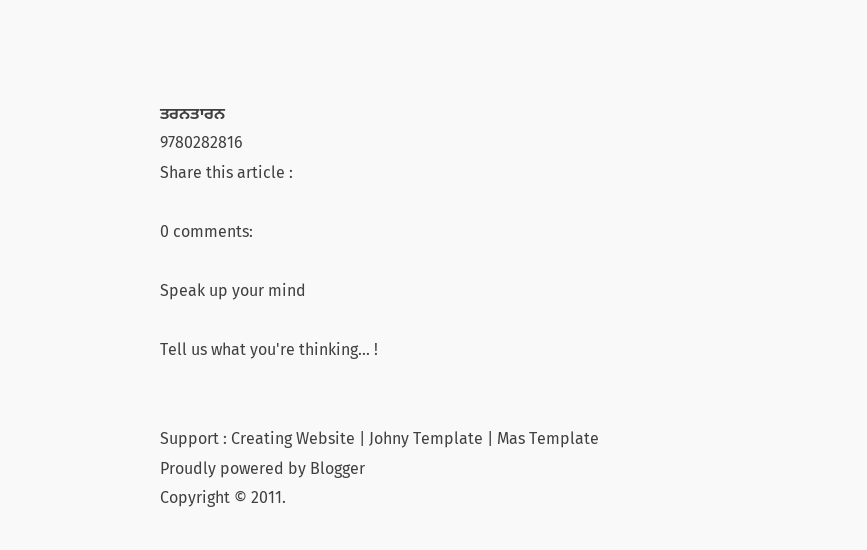ਤਰਨਤਾਰਨ
9780282816
Share this article :

0 comments:

Speak up your mind

Tell us what you're thinking... !


Support : Creating Website | Johny Template | Mas Template
Proudly powered by Blogger
Copyright © 2011.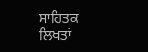ਸਾਹਿਤਕ ਲਿਖਤਾਂ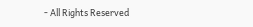- All Rights Reserved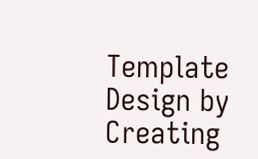Template Design by Creating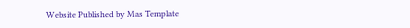Website Published by Mas Template